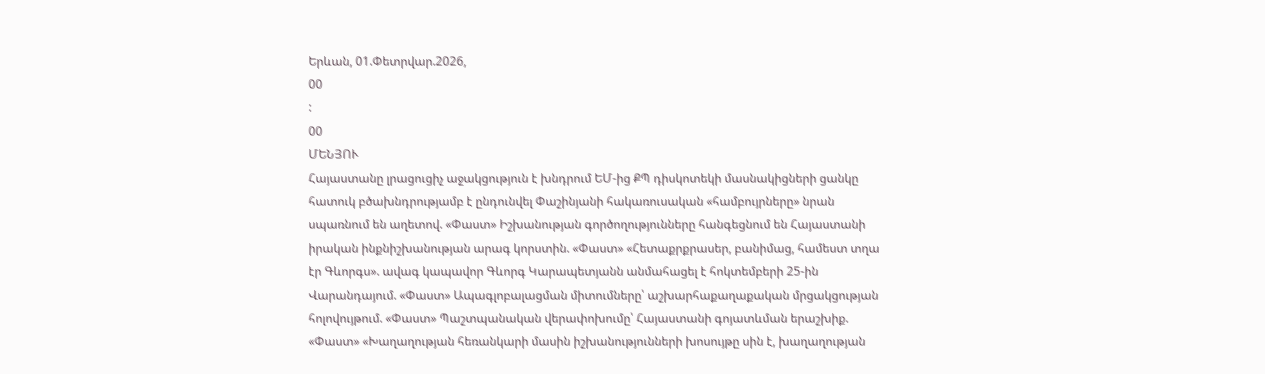Երևան, 01.Փետրվար.2026,
00
:
00
ՄԵՆՅՈՒ
Հայաստանը լրացուցիչ աջակցություն է խնդրում ԵՄ-ից ՔՊ դիսկոտեկի մասնակիցների ցանկը հատուկ բծախնդրությամբ է ընդունվել Փաշինյանի հակառուսական «համբույրները» նրան սպառնում են աղետով. «Փաստ» Իշխանության գործողությունները հանգեցնում են Հայաստանի իրական ինքնիշխանության արագ կորստին. «Փաստ» «Հետաքրքրասեր, բանիմաց, համեստ տղա էր Գևորգս». ավագ կապավոր Գևորգ Կարապետյանն անմահացել է հոկտեմբերի 25-ին Վարանդայում. «Փաստ» Ապագլոբալացման միտումները՝ աշխարհաքաղաքական մրցակցության հոլովույթում. «Փաստ» Պաշտպանական վերափոխումը՝ Հայաստանի գոյատևման երաշխիք. «Փաստ» «Խաղաղության հեռանկարի մասին իշխանությունների խոսույթը սին է, խաղաղության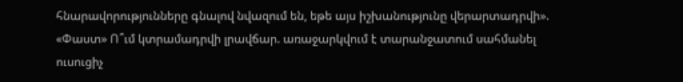հնարավորությունները գնալով նվազում են, եթե այս իշխանությունը վերարտադրվի». «Փաստ» Ո՞ւմ կտրամադրվի լրավճար. առաջարկվում է տարանջատում սահմանել ուսուցիչ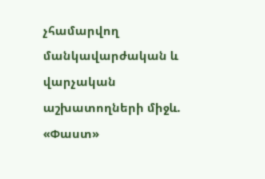չհամարվող մանկավարժական և վարչական աշխատողների միջև. «Փաստ»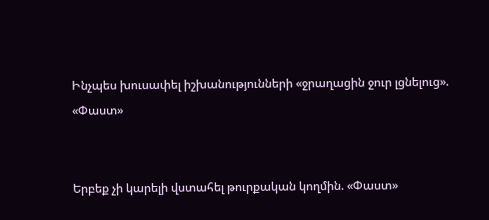Ինչպես խուսափել իշխանությունների «ջրաղացին ջուր լցնելուց». «Փաստ»


Երբեք չի կարելի վստահել թուրքական կողմին. «Փաստ»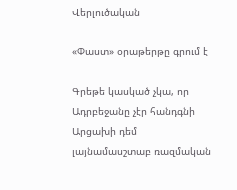Վերլուծական

«Փաստ» օրաթերթը գրում է

Գրեթե կասկած չկա, որ Ադրբեջանը չէր հանդգնի Արցախի դեմ լայնամասշտաբ ռազմական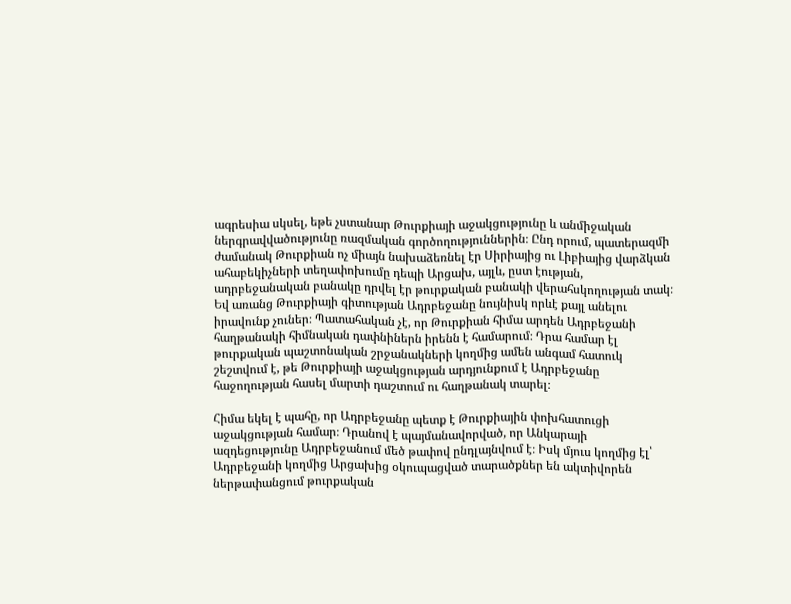ագրեսիա սկսել, եթե չստանար Թուրքիայի աջակցությունը և անմիջական ներգրավվածությունը ռազմական գործողություններին։ Ընդ որում, պատերազմի ժամանակ Թուրքիան ոչ միայն նախաձեռնել էր Սիրիայից ու Լիբիայից վարձկան ահաբեկիչների տեղափոխումը դեպի Արցախ, այլև, ըստ էության, ադրբեջանական բանակը դրվել էր թուրքական բանակի վերահսկողության տակ։ Եվ առանց Թուրքիայի գիտության Ադրբեջանը նույնիսկ որևէ քայլ անելու իրավունք չուներ։ Պատահական չէ, որ Թուրքիան հիմա արդեն Ադրբեջանի հաղթանակի հիմնական դափնիներն իրենն է համարում։ Դրա համար էլ թուրքական պաշտոնական շրջանակների կողմից ամեն անգամ հատուկ շեշտվում է, թե Թուրքիայի աջակցության արդյունքում է Ադրբեջանը հաջողության հասել մարտի դաշտում ու հաղթանակ տարել։

Հիմա եկել է պահը, որ Ադրբեջանը պետք է Թուրքիային փոխհատուցի աջակցության համար։ Դրանով է պայմանավորված, որ Անկարայի ազդեցությունը Ադրբեջանում մեծ թափով ընդլայնվում է։ Իսկ մյուս կողմից էլ՝ Ադրբեջանի կողմից Արցախից օկուպացված տարածքներ են ակտիվորեն ներթափանցում թուրքական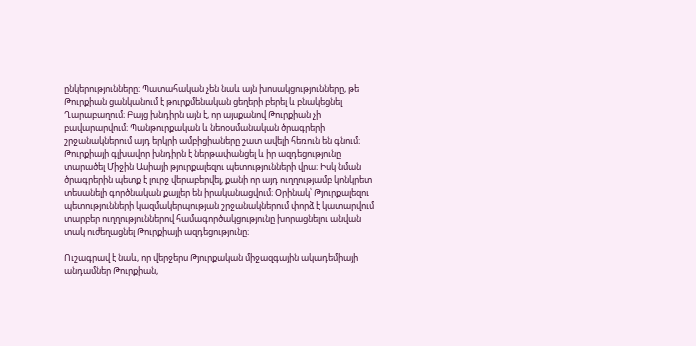ընկերությունները։ Պատահական չեն նաև այն խոսակցությունները, թե Թուրքիան ցանկանում է թուրքմենական ցեղերի բերել և բնակեցնել Ղարաբաղում։ Բայց խնդիրն այն է, որ այսքանով Թուրքիան չի բավարարվում։ Պանթուրքական և նեոօսմանական ծրագրերի շրջանակներում այդ երկրի ամբիցիաները շատ ավելի հեռուն են գնում։ Թուրքիայի գլխավոր խնդիրն է ներթափանցել և իր ազդեցությունը տարածել Միջին Ասիայի թյուրքալեզու պետությունների վրա։ Իսկ նման ծրագրերին պետք է լուրջ վերաբերվել, քանի որ այդ ուղղությամբ կոնկրետ տեսանելի գործնական քայլեր են իրականացվում։ Օրինակ՝ Թյուրքալեզու պետությունների կազմակերպության շրջանակներում փորձ է կատարվում տարբեր ուղղություններով համագործակցությունը խորացնելու անվան տակ ուժեղացնել Թուրքիայի ազդեցությունը։

Ուշագրավ է նաև, որ վերջերս Թյուրքական միջազգային ակադեմիայի անդամներ Թուրքիան,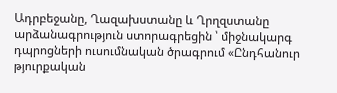Ադրբեջանը, Ղազախստանը և Ղրղզստանը արձանագրություն ստորագրեցին ՝ միջնակարգ դպրոցների ուսումնական ծրագրում «Ընդհանուր թյուրքական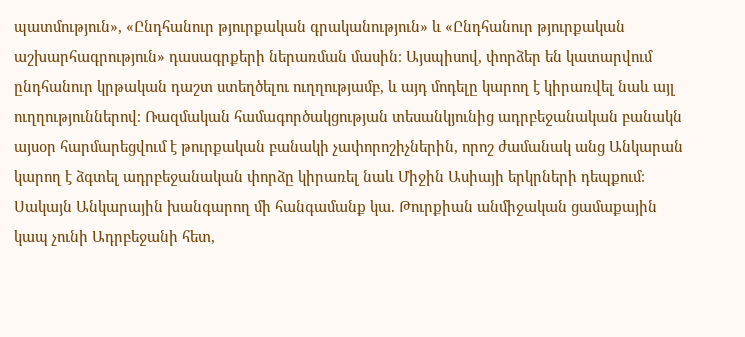պատմություն», «Ընդհանուր թյուրքական գրականություն» և «Ընդհանուր թյուրքական աշխարհագրություն» դասագրքերի ներառման մասին։ Այսպիսով, փորձեր են կատարվում ընդհանուր կրթական դաշտ ստեղծելու ուղղությամբ, և այդ մոդելը կարող է կիրառվել նաև այլ ուղղություններով։ Ռազմական համագործակցության տեսանկյունից ադրբեջանական բանակն այսօր հարմարեցվում է թուրքական բանակի չափորոշիչներին, որոշ ժամանակ անց Անկարան կարող է ձգտել ադրբեջանական փորձը կիրառել նաև Միջին Ասիայի երկրների դեպքում։ Սակայն Անկարային խանգարող մի հանգամանք կա. Թուրքիան անմիջական ցամաքային կապ չունի Ադրբեջանի հետ,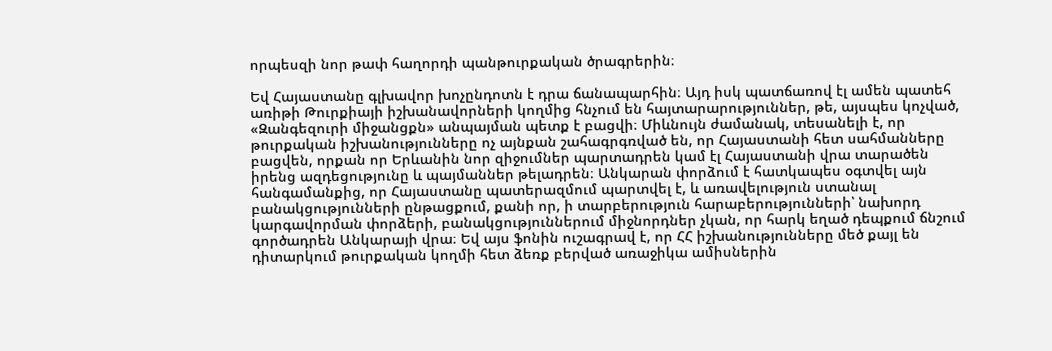որպեսզի նոր թափ հաղորդի պանթուրքական ծրագրերին։

Եվ Հայաստանը գլխավոր խոչընդոտն է դրա ճանապարհին։ Այդ իսկ պատճառով էլ ամեն պատեհ առիթի Թուրքիայի իշխանավորների կողմից հնչում են հայտարարություններ, թե, այսպես կոչված, «Զանգեզուրի միջանցքն» անպայման պետք է բացվի։ Միևնույն ժամանակ, տեսանելի է, որ թուրքական իշխանությունները ոչ այնքան շահագրգռված են, որ Հայաստանի հետ սահմանները բացվեն, որքան որ Երևանին նոր զիջումներ պարտադրեն կամ էլ Հայաստանի վրա տարածեն իրենց ազդեցությունը և պայմաններ թելադրեն։ Անկարան փորձում է հատկապես օգտվել այն հանգամանքից, որ Հայաստանը պատերազմում պարտվել է, և առավելություն ստանալ բանակցությունների ընթացքում, քանի որ, ի տարբերություն հարաբերությունների՝ նախորդ կարգավորման փորձերի, բանակցություններում միջնորդներ չկան, որ հարկ եղած դեպքում ճնշում գործադրեն Անկարայի վրա։ Եվ այս ֆոնին ուշագրավ է, որ ՀՀ իշխանությունները մեծ քայլ են դիտարկում թուրքական կողմի հետ ձեռք բերված առաջիկա ամիսներին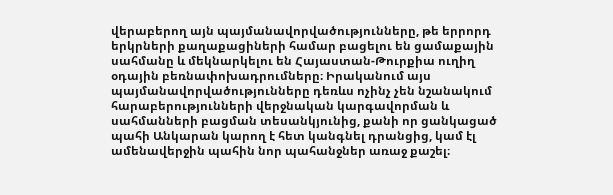վերաբերող այն պայմանավորվածությունները, թե երրորդ երկրների քաղաքացիների համար բացելու են ցամաքային սահմանը և մեկնարկելու են Հայաստան-Թուրքիա ուղիղ օդային բեռնափոխադրումները։ Իրականում այս պայմանավորվածությունները դեռևս ոչինչ չեն նշանակում հարաբերությունների վերջնական կարգավորման և սահմանների բացման տեսանկյունից, քանի որ ցանկացած պահի Անկարան կարող է հետ կանգնել դրանցից, կամ էլ ամենավերջին պահին նոր պահանջներ առաջ քաշել։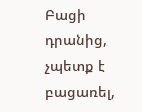Բացի դրանից, չպետք է բացառել,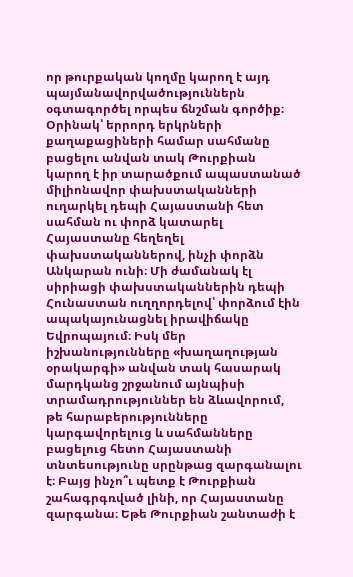որ թուրքական կողմը կարող է այդ պայմանավորվածություններն օգտագործել որպես ճնշման գործիք։ Օրինակ՝ երրորդ երկրների քաղաքացիների համար սահմանը բացելու անվան տակ Թուրքիան կարող է իր տարածքում ապաստանած միլիոնավոր փախստականների ուղարկել դեպի Հայաստանի հետ սահման ու փորձ կատարել Հայաստանը հեղեղել փախստականներով, ինչի փորձն Անկարան ունի։ Մի ժամանակ էլ սիրիացի փախստականներին դեպի Հունաստան ուղղորդելով՝ փորձում էին ապակայունացնել իրավիճակը Եվրոպայում։ Իսկ մեր իշխանությունները «խաղաղության օրակարգի» անվան տակ հասարակ մարդկանց շրջանում այնպիսի տրամադրություններ են ձևավորում, թե հարաբերությունները կարգավորելուց և սահմանները բացելուց հետո Հայաստանի տնտեսությունը սրընթաց զարգանալու է։ Բայց ինչո՞ւ պետք է Թուրքիան շահագրգռված լինի, որ Հայաստանը զարգանա։ Եթե Թուրքիան շանտաժի է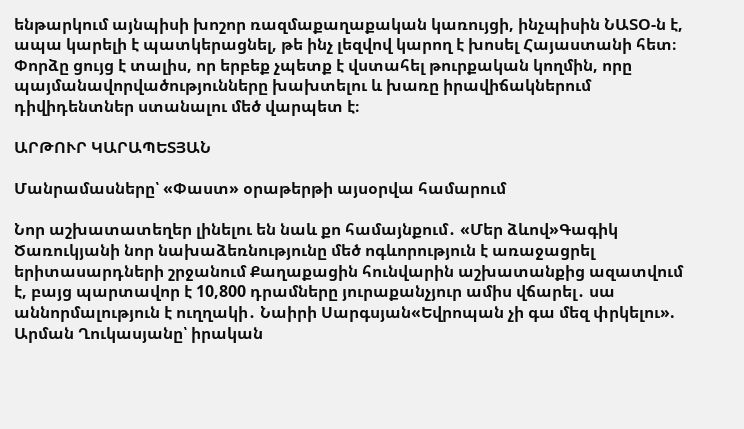ենթարկում այնպիսի խոշոր ռազմաքաղաքական կառույցի, ինչպիսին ՆԱՏՕ-ն է, ապա կարելի է պատկերացնել, թե ինչ լեզվով կարող է խոսել Հայաստանի հետ։ Փորձը ցույց է տալիս, որ երբեք չպետք է վստահել թուրքական կողմին, որը պայմանավորվածությունները խախտելու և խառը իրավիճակներում դիվիդենտներ ստանալու մեծ վարպետ է։

ԱՐԹՈՒՐ ԿԱՐԱՊԵՏՅԱՆ

Մանրամասները՝ «Փաստ» օրաթերթի այսօրվա համարում

Նոր աշխատատեղեր լինելու են նաև քո համայնքում․ «Մեր ձևով»Գագիկ Ծառուկյանի նոր նախաձեռնությունը մեծ ոգևորություն է առաջացրել երիտասարդների շրջանում Քաղաքացին հունվարին աշխատանքից ազատվում է, բայց պարտավոր է 10,800 դրամները յուրաքանչյուր ամիս վճարել․ սա աննորմալություն է ուղղակի․ Նաիրի Սարգսյան«Եվրոպան չի գա մեզ փրկելու». Արման Ղուկասյանը՝ իրական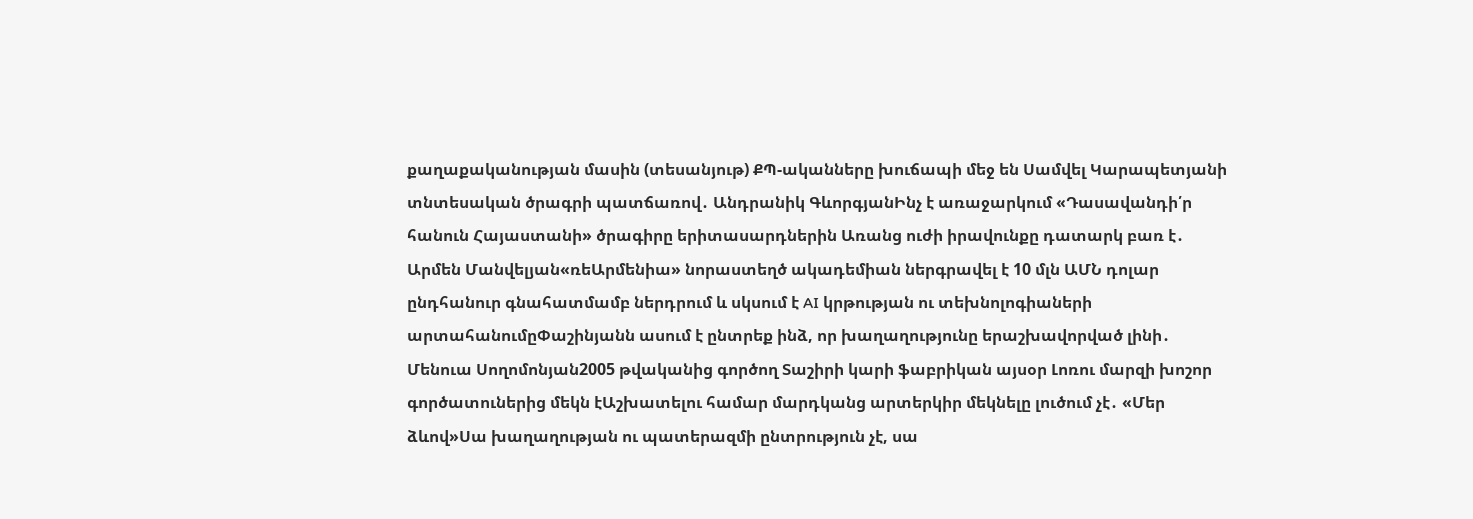քաղաքականության մասին (տեսանյութ) ՔՊ-ականները խուճապի մեջ են Սամվել Կարապետյանի տնտեսական ծրագրի պատճառով․ Անդրանիկ ԳևորգյանԻնչ է առաջարկում «Դասավանդի՛ր հանուն Հայաստանի» ծրագիրը երիտասարդներին Առանց ուժի իրավունքը դատարկ բառ է․ Արմեն Մանվելյան«ռեԱրմենիա» նորաստեղծ ակադեմիան ներգրավել է 10 մլն ԱՄՆ դոլար ընդհանուր գնահատմամբ ներդրում և սկսում է AI կրթության ու տեխնոլոգիաների արտահանումըՓաշինյանն ասում է ընտրեք ինձ, որ խաղաղությունը երաշխավորված լինի․ Մենուա Սողոմոնյան2005 թվականից գործող Տաշիրի կարի ֆաբրիկան այսօր Լոռու մարզի խոշոր գործատուներից մեկն էԱշխատելու համար մարդկանց արտերկիր մեկնելը լուծում չէ․ «Մեր ձևով»Սա խաղաղության ու պատերազմի ընտրություն չէ, սա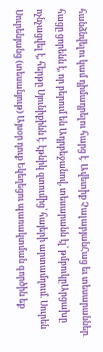հանձնվելու կամ դիմադրելու հարց է․ Ավետիք ՉալաբյանՀաց եւ տեսարաններ․ հացը ցորենն է, որ բերում են Ադրբեջանով, տեսարանն էլ՝ թմբուկըԱրցախը ոչնչացվել է, հերթը Սյունիքինն է․ էթնիկ զտումից՝ հայերի արտամղում. Սուրեն Սուրենյանց (տեսանյութ) Այսօր դուք Եկեղեցու պառակտման գործին եք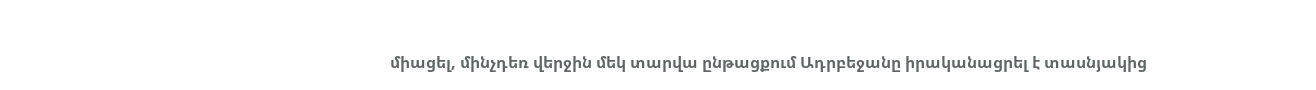միացել, մինչդեռ վերջին մեկ տարվա ընթացքում Ադրբեջանը իրականացրել է տասնյակից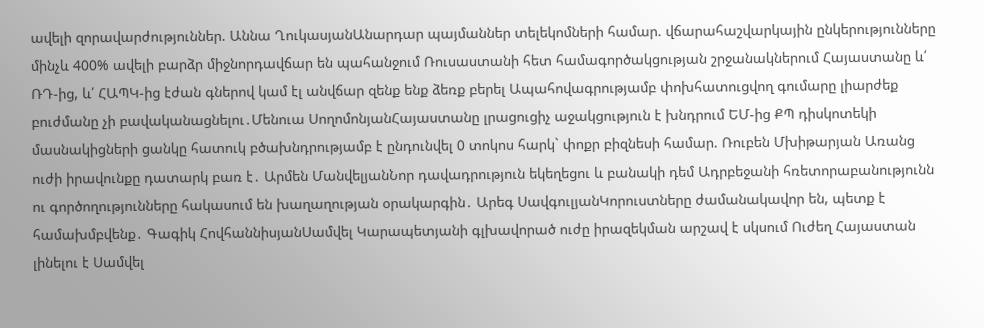ավելի զորավարժություններ. Աննա ՂուկասյանԱնարդար պայմաններ տելեկոմների համար. վճարահաշվարկային ընկերությունները մինչև 400% ավելի բարձր միջնորդավճար են պահանջում Ռուսաստանի հետ համագործակցության շրջանակներում Հայաստանը և՛ ՌԴ-ից, և՛ ՀԱՊԿ-ից էժան գներով կամ էլ անվճար զենք ենք ձեռք բերել Ապահովագրությամբ փոխհատուցվող գումարը լիարժեք բուժմանը չի բավականացնելու․Մենուա ՍողոմոնյանՀայաստանը լրացուցիչ աջակցություն է խնդրում ԵՄ-ից ՔՊ դիսկոտեկի մասնակիցների ցանկը հատուկ բծախնդրությամբ է ընդունվել 0 տոկոս հարկ` փոքր բիզնեսի համար. Ռուբեն Մխիթարյան Առանց ուժի իրավունքը դատարկ բառ է․ Արմեն ՄանվելյանՆոր դավադրություն եկեղեցու և բանակի դեմ Ադրբեջանի հռետորաբանությունն ու գործողությունները հակասում են խաղաղության օրակարգին․ Արեգ ՍավգուլյանԿորուստները ժամանակավոր են, պետք է համախմբվենք․ Գագիկ ՀովհաննիսյանՍամվել Կարապետյանի գլխավորած ուժը իրազեկման արշավ է սկսում Ուժեղ Հայաստան լինելու է Սամվել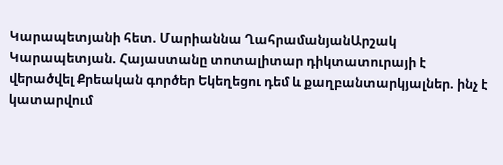Կարապետյանի հետ. Մարիաննա ՂահրամանյանԱրշակ Կարապետյան. Հայաստանը տոտալիտար դիկտատուրայի է վերածվել Քրեական գործեր Եկեղեցու դեմ և քաղբանտարկյալներ. ինչ է կատարվում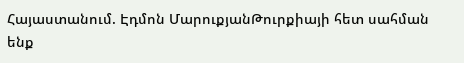Հայաստանում. Էդմոն ՄարուքյանԹուրքիայի հետ սահման ենք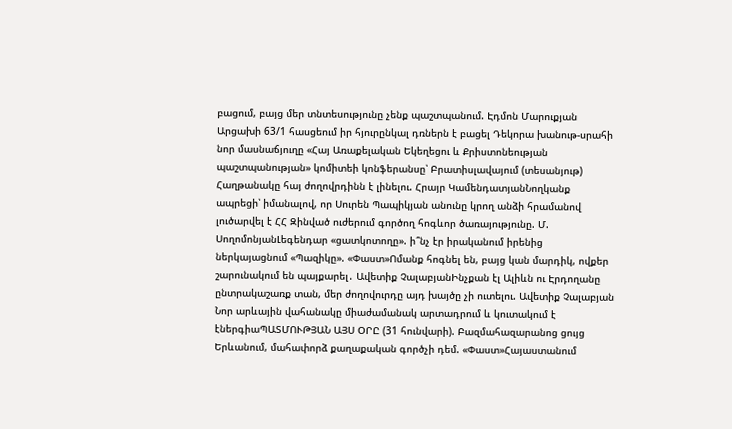բացում, բայց մեր տնտեսությունը չենք պաշտպանում. Էդմոն Մարուքյան Արցախի 63/1 հասցեում իր հյուրընկալ դռներն է բացել Դեկորա խանութ-սրահի նոր մասնաճյուղը «Հայ Առաքելական Եկեղեցու և Քրիստոնեության պաշտպանության» կոմիտեի կոնֆերանսը՝ Բրատիսլավայում (տեսանյութ) Հաղթանակը հայ ժողովրդինն է լինելու. Հրայր ԿամենդատյանՆողկանք ապրեցի՝ իմանալով, որ Սուրեն Պապիկյան անունը կրող անձի հրամանով լուծարվել է ՀՀ Զինված ուժերում գործող հոգևոր ծառայությունը. Մ. ՍողոմոնյանԼեգենդար «ցատկոտողը». ի՞նչ էր իրականում իրենից ներկայացնում «Պազիկը». «Փաստ»Ոմանք հոգնել են, բայց կան մարդիկ, ովքեր շարունակում են պայքարել․ Ավետիք ՉալաբյանԻնչքան էլ Ալիևն ու Էրդողանը ընտրակաշառք տան, մեր ժողովուրդը այդ խայծը չի ուտելու. Ավետիք Չալաբյան Նոր արևային վահանակը միաժամանակ արտադրում և կուտակում է էներգիաՊԱՏՄՈՒԹՅԱՆ ԱՅՍ ՕՐԸ (31 հունվարի). Բազմահազարանոց ցույց Երևանում, մահափորձ քաղաքական գործչի դեմ. «Փաստ»Հայաստանում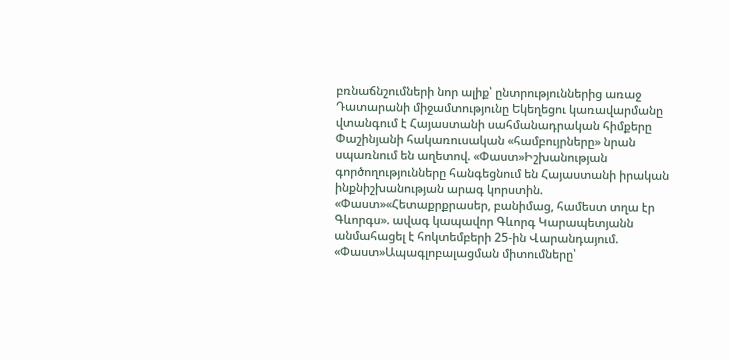բռնաճնշումների նոր ալիք՝ ընտրություններից առաջ Դատարանի միջամտությունը Եկեղեցու կառավարմանը վտանգում է Հայաստանի սահմանադրական հիմքերը Փաշինյանի հակառուսական «համբույրները» նրան սպառնում են աղետով. «Փաստ»Իշխանության գործողությունները հանգեցնում են Հայաստանի իրական ինքնիշխանության արագ կորստին. «Փաստ»«Հետաքրքրասեր, բանիմաց, համեստ տղա էր Գևորգս». ավագ կապավոր Գևորգ Կարապետյանն անմահացել է հոկտեմբերի 25-ին Վարանդայում. «Փաստ»Ապագլոբալացման միտումները՝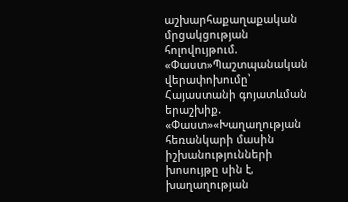աշխարհաքաղաքական մրցակցության հոլովույթում. «Փաստ»Պաշտպանական վերափոխումը՝ Հայաստանի գոյատևման երաշխիք. «Փաստ»«Խաղաղության հեռանկարի մասին իշխանությունների խոսույթը սին է, խաղաղության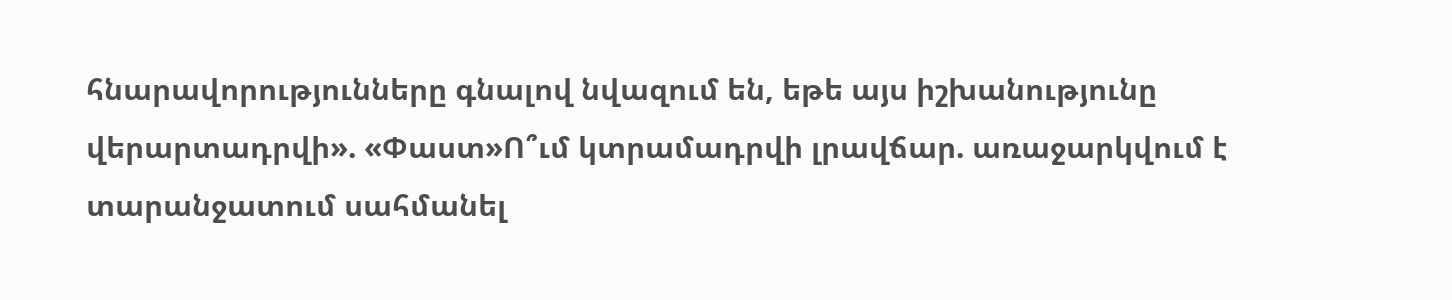հնարավորությունները գնալով նվազում են, եթե այս իշխանությունը վերարտադրվի». «Փաստ»Ո՞ւմ կտրամադրվի լրավճար. առաջարկվում է տարանջատում սահմանել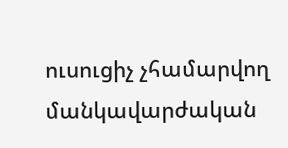ուսուցիչ չհամարվող մանկավարժական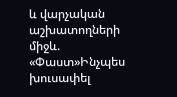և վարչական աշխատողների միջև. «Փաստ»Ինչպես խուսափել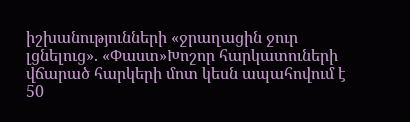իշխանությունների «ջրաղացին ջուր լցնելուց». «Փաստ»Խոշոր հարկատուների վճարած հարկերի մոտ կեսն ապահովում է 50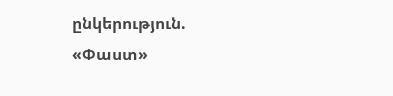ընկերություն. «Փաստ»